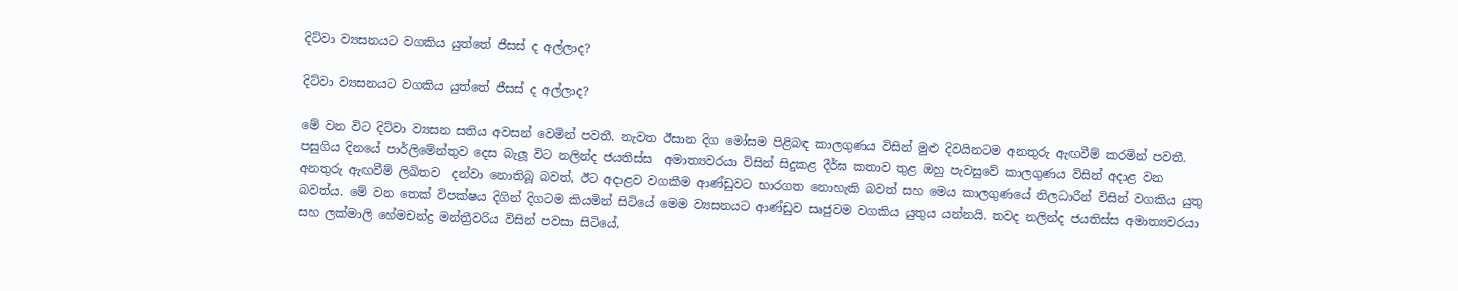දිට්වා ව්‍යසනයට වගකිය යුත්තේ ජීසස් ද අල්ලාද?

දිට්වා ව්‍යසනයට වගකිය යුත්තේ ජීසස් ද අල්ලාද?

මේ වන විට දිට්වා ව්‍යසන සතිය අවසන් වෙමින් පවතී. නැවත ඊසාන දිග මෝසම පිළිබඳ කාලගුණය විසින් මුළු දිවයිනටම අනතුරු ඇඟවීම් කරමින් පවතී. පසුගිය දිනයේ පාර්ලිමේන්තුව දෙස බැලූ විට නලින්ද ජයතිස්ස  අමාත්‍යවරයා විසින් සිදුකළ දීර්ඝ කතාව තුළ ඔහු පැවසුවේ කාලගුණය විසින් අදාළ වන අනතුරු ඇඟවීම් ලිඛිතව  දන්වා නොතිබූ බවත්, ඊට අදාළව වගකීම ආණ්ඩුවට භාරගත නොහැකි බවත් සහ මෙය කාලගුණයේ නිලධාරීන් විසින් වගකිය යුතු බවත්ය. මේ වන තෙක් විපක්ෂය දිගින් දිගටම කියමින් සිටියේ මෙම ව්‍යසනයට ආණ්ඩුව සෘජුවම වගකිය යුතුය යන්නයි. තවද නලින්ද ජයතිස්ස අමාත්‍යවරයා සහ ලක්මාලි හේමචන්ද්‍ර මන්ත්‍රීවරිය විසින් පවසා සිටියේ,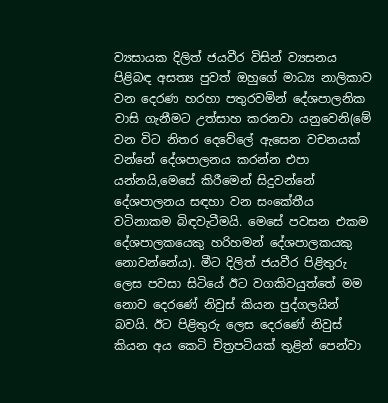ව්‍යසායක දිලිත් ජයවීර විසින් ව්‍යසනය පිළිබඳ අසත්‍ය පුවත් ඔහුගේ මාධ්‍ය නාලිකාව වන දෙරණ හරහා පතුරවමින් දේශපාලනික වාසි ගැනීමට උත්සාහ කරනවා යනුවෙනි(මේ වන විට නිතර දෙවේලේ ඇසෙන වචනයක් වන්නේ දේශපාලනය කරන්න එපා යන්නයි,මෙසේ කිරීමෙන් සිදුවන්නේ දේශපාලනය සඳහා වන සංකේතීය වටිනාකම බිඳවැටීමයි. මෙසේ පවසන එකම දේශපාලකයෙකු හරිහමන් දේශපාලකයකු නොවන්නේය). මීට දිලිත් ජයවීර පිළිතුරු ලෙස පවසා සිටියේ ඊට වගකිවයුත්තේ මම නොව දෙරණේ නිවුස් කියන පුද්ගලයින් බවයි. ඊට පිළිතුරු ලෙස දෙරණේ නිවුස් කියන අය කෙටි චිත්‍රපටියක් තුළින් පෙන්වා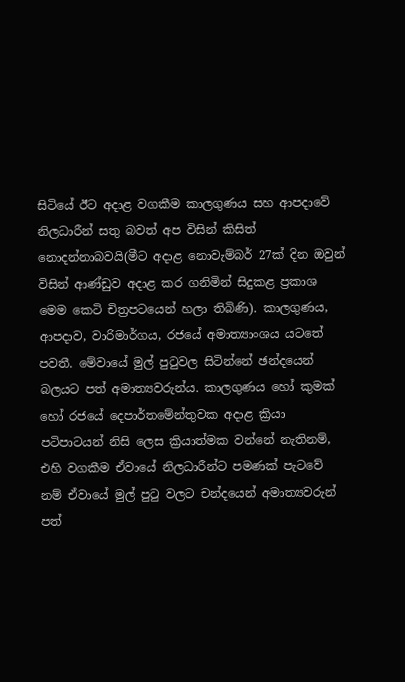සිටියේ ඊට අදාළ වගකීම කාලගුණය සහ ආපදාවේ නිලධාරීන් සතු බවත් අප විසින් කිසිත් නොදන්නාබවයි(මීට අදාළ නොවැම්බර් 27ක් දින ඔවුන් විසින් ආණ්ඩුව අදාළ කර ගනිමින් සිදුකළ ප්‍රකාශ මෙම කෙටි චිත්‍රපටයෙන් හලා තිබිණි). කාලගුණය, ආපදාව, වාරිමාර්ගය, රජයේ අමාත්‍යාංශය යටතේ පවතී. මේවායේ මුල් පුටුවල සිටින්නේ ඡන්දයෙන් බලයට පත් අමාත්‍යවරුන්ය. කාලගුණය හෝ කුමක් හෝ රජයේ දෙපාර්තමේන්තුවක අදාළ ක්‍රියා පටිපාටයන් නිසි ලෙස ක්‍රියාත්මක වන්නේ නැතිනම්, එහි වගකීම ඒවායේ නිලධාරීන්ට පමණක් පැටවේ නම් ඒවායේ මුල් පුටු වලට චන්දයෙන් අමාත්‍යවරුන් පත්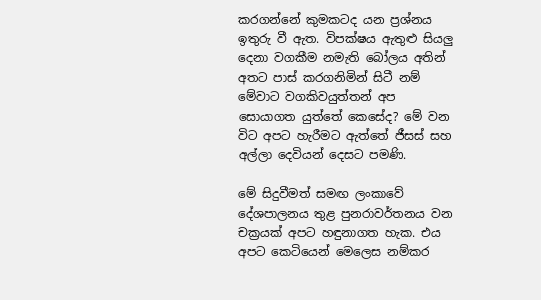කරගන්නේ කුමකටද යන ප්‍රශ්නය ඉතුරු වී ඇත. විපක්ෂය ඇතුළු සියලු දෙනා වගකීම නමැති බෝලය අතින් අතට පාස් කරගනිමින් සිටී නම් මේවාට වගකිවයුත්තන් අප සොයාගත යුත්තේ කෙසේද? මේ වන විට අපට හැරීමට ඇත්තේ ජීසස් සහ අල්ලා දෙවියන් දෙසට පමණි.

මේ සිදුවීමත් සමඟ ලංකාවේ දේශපාලනය තුළ පුනරාවර්තනය වන චක්‍රයක් අපට හඳුනාගත හැක. එය අපට කෙටියෙන් මෙලෙස නම්කර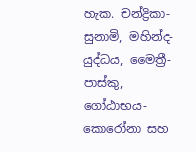හැක. චන්ද්‍රිකා-සුනාමි, මහින්ද-යුද්ධය, මෛත්‍රී-පාස්කු, ගෝඨාභය-කොරෝනා සහ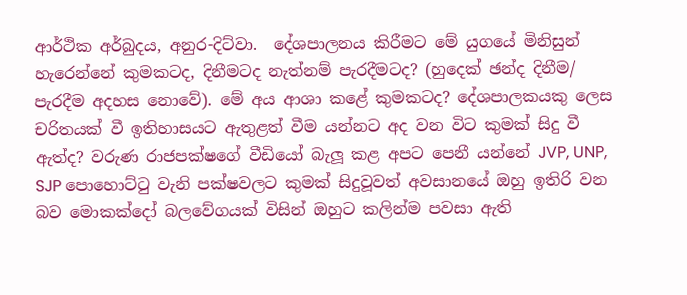ආර්ථික අර්බුදය, අනුර-දිට්වා.  දේශපාලනය කිරීමට මේ යුගයේ මිනිසුන් හැරෙන්නේ කුමකටද, දිනීමටද නැත්නම් පැරදීමටද? (හුදෙක් ඡන්ද දිනීම/ පැරදීම අදහස නොවේ). මේ අය ආශා කළේ කුමකටද? දේශපාලකයකු ලෙස චරිතයක් වී ඉතිහාසයට ඇතුළත් වීම යන්නට අද වන විට කුමක් සිදු වී ඇත්ද? වරුණ රාජපක්ෂගේ වීඩියෝ බැලූ කළ අපට පෙනී යන්නේ JVP, UNP, SJP පොහොට්ටු වැනි පක්ෂවලට කුමක් සිදුවූවත් අවසානයේ ඔහු ඉතිරි වන බව මොකක්දෝ බලවේගයක් විසින් ඔහුට කලින්ම පවසා ඇති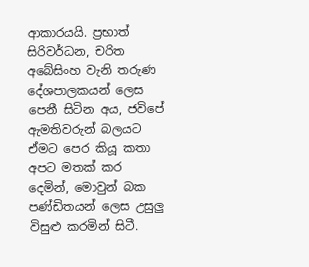ආකාරයයි. ප්‍රභාත් සිරිවර්ධන, චරිත අබේසිංහ වැනි තරුණ දේශපාලකයන් ලෙස පෙනී සිටින අය, ජවිපේ ඇමතිවරුන් බලයට ඒමට පෙර කියූ කතා අපට මතක් කර දෙමින්, මොවුන් බක පණ්ඩිතයන් ලෙස උසුලු විසුළු කරමින් සිටී.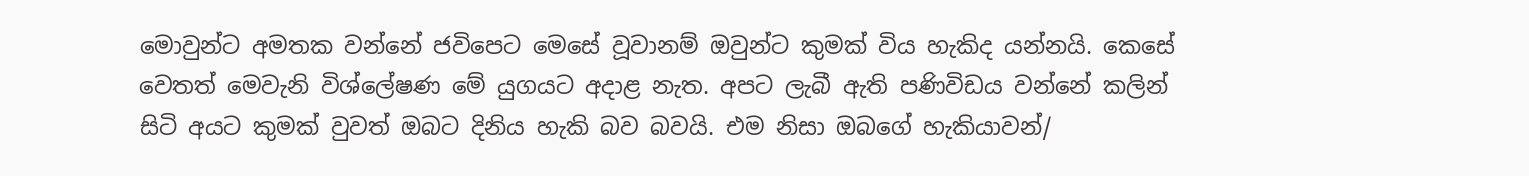මොවුන්ට අමතක වන්නේ ජවිපෙට මෙසේ වූවානම් ඔවුන්ට කුමක් විය හැකිද යන්නයි. කෙසේ වෙතත් මෙවැනි විශ්ලේෂණ මේ යුගයට අදාළ නැත. අපට ලැබී ඇති පණිවිඩය වන්නේ කලින් සිටි අයට කුමක් වුවත් ඔබට දිනිය හැකි බව බවයි. එම නිසා ඔබගේ හැකියාවන්/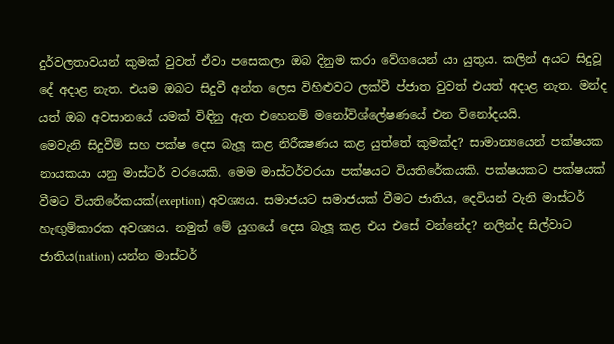දුර්වලතාවයන් කුමක් වුවත් ඒවා පසෙකලා ඔබ දිනුම කරා වේගයෙන් යා යුතුය. කලින් අයට සිදුවූ දේ අදාළ නැත. එයම ඔබට සිදුවී අන්ත ලෙස විහිළුවට ලක්වී ප්ජාත වුවත් එයත් අදාළ නැත. මන්ද යත් ඔබ අවසානයේ යමක් විඳිනු ඇත එහෙනම් මනෝවිශ්ලේෂණයේ එන විනෝදයයි.
මෙවැනි සිදුවීම් සහ පක්ෂ දෙස බැලූ කළ නිරීක්‍ෂණය කළ යුත්තේ කුමක්ද? සාමාන්‍යයෙන් පක්ෂයක නායකයා යනු මාස්ටර් වරයෙකි. මෙම මාස්ටර්වරයා පක්ෂයට වියතිරේකයකි. පක්ෂයකට පක්ෂයක් වීමට වියතිරේකයක්(exeption) අවශ්‍යය. සමාජයට සමාජයක් වීමට ජාතිය, දෙවියන් වැනි මාස්ටර් හැඟුම්කාරක අවශ්‍යය. නමුත් මේ යුගයේ දෙස බැලූ කළ එය එසේ වන්නේද? නලින්ද සිල්වාට ජාතිය(nation) යන්න මාස්ටර්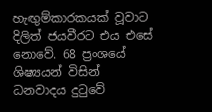හැඟුම්කාරකයක් වූවාට දිලිත් ජයවීරට එය එසේ නොවේ. 68 ප්‍රංශයේ ශිෂ්‍යයන් විසින් ධනවාදය දුටුවේ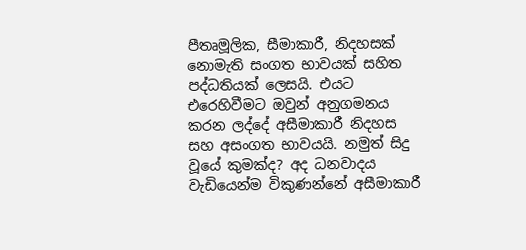පීතෘමූලික, සීමාකාරී, නිදහසක් නොමැති සංගත භාවයක් සහිත පද්ධතියක් ලෙසයි. එයට එරෙහිවීමට ඔවුන් අනුගමනය කරන ලද්දේ අසීමාකාරී නිදහස සහ අසංගත භාවයයි. නමුත් සිදු වූයේ කුමක්ද? අද ධනවාදය වැඩියෙන්ම විකුණන්නේ අසීමාකාරී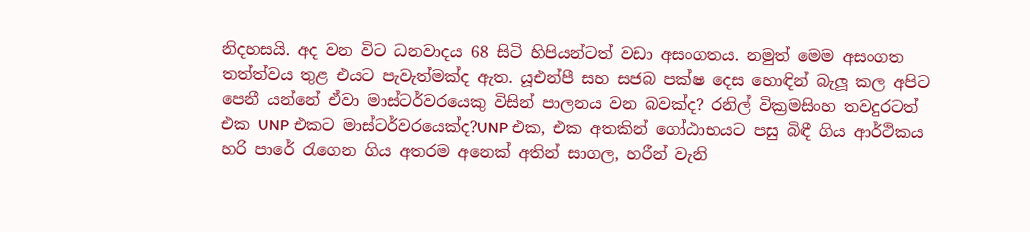නිදහසයි. අද වන විට ධනවාදය 68 සිටි හිපියන්ටත් වඩා අසංගතය. නමුත් මෙම අසංගත තත්ත්වය තුළ එයට පැවැත්මක්ද ඇත. යූඑන්පී සහ සජබ පක්ෂ දෙස හොඳින් බැලූ කල අපිට පෙනී යන්නේ ඒවා මාස්ටර්වරයෙකු විසින් පාලනය වන බවක්ද? රනිල් වික්‍රමසිංහ තවදුරටත් එක UNP එකට මාස්ටර්වරයෙක්ද?UNP එක, එක අතකින් ගෝඨාභයට පසු බිඳී ගිය ආර්ථිකය හරි පාරේ රැගෙන ගිය අතරම අනෙක් අතින් සාගල, හරීන් වැනි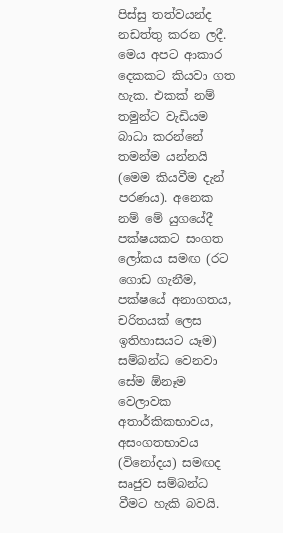පිස්සු තත්වයන්ද නඩත්තු කරන ලදී. මෙය අපට ආකාර දෙකකට කියවා ගත හැක. එකක් නම් තමුන්ට වැඩියම බාධා කරන්නේ තමන්ම යන්නයි (මෙම කියවීම දැන් පරණය). අනෙක නම් මේ යුගයේදී පක්ෂයකට සංගත ලෝකය සමඟ (රට ගොඩ ගැනීම, පක්ෂයේ අනාගතය, චරිතයක් ලෙස ඉතිහාසයට යෑම) සම්බන්ධ වෙනවා සේම ඕනෑම වෙලාවක අතාර්කිකභාවය, අසංගතභාවය (විනෝදය) සමඟද සෘජුව සම්බන්ධ වීමට හැකි බවයි.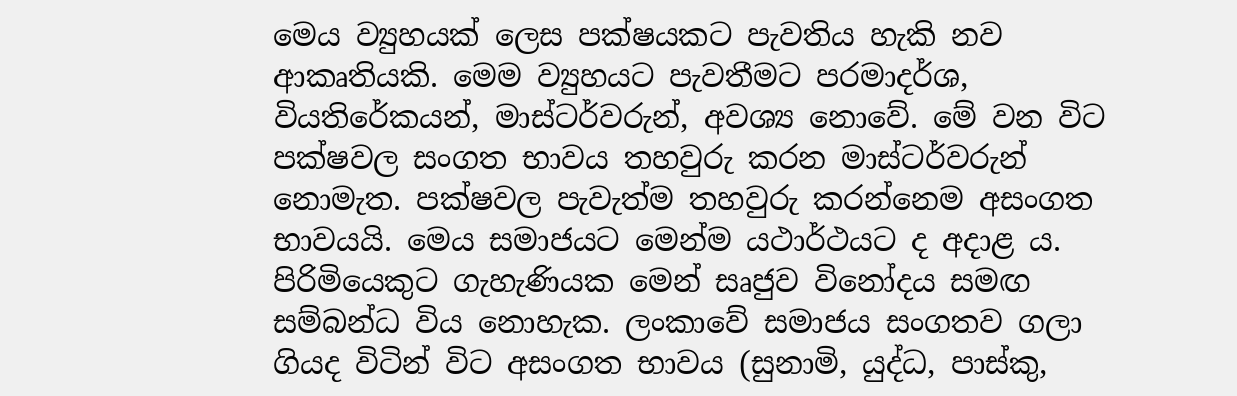මෙය ව්‍යුහයක් ලෙස පක්ෂයකට පැවතිය හැකි නව ආකෘතියකි. මෙම ව්‍යුහයට පැවතීමට පරමාදර්ශ, වියතිරේකයන්, මාස්ටර්වරුන්, අවශ්‍ය නොවේ. මේ වන විට පක්ෂවල සංගත භාවය තහවුරු කරන මාස්ටර්වරුන් නොමැත. පක්ෂවල පැවැත්ම තහවුරු කරන්නෙම අසංගත භාවයයි. මෙය සමාජයට මෙන්ම යථාර්ථයට ද අදාළ ය. පිරිමියෙකුට ගැහැණියක මෙන් සෘජුව විනෝදය සමඟ සම්බන්ධ විය නොහැක. ලංකාවේ සමාජය සංගතව ගලා ගියද විටින් විට අසංගත භාවය (සුනාමි, යුද්ධ, පාස්කු,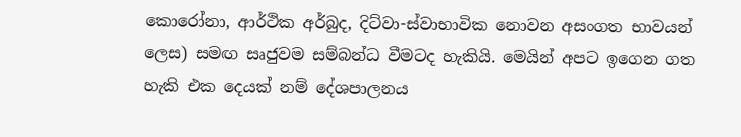කොරෝනා, ආර්ථික අර්බුද, දිට්වා-ස්වාභාවික නොවන අසංගත භාවයන් ලෙස) සමඟ සෘජුවම සම්බන්ධ වීමටද හැකියි. මෙයින් අපට ඉගෙන ගත හැකි එක දෙයක් නම් දේශපාලනය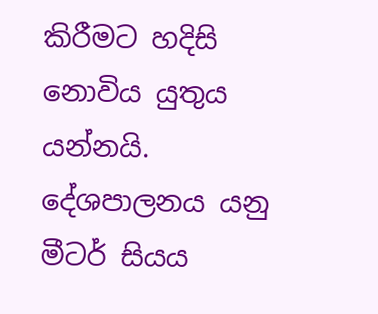කිරීමට හදිසි නොවිය යුතුය යන්නයි. දේශපාලනය යනු මීටර් සියය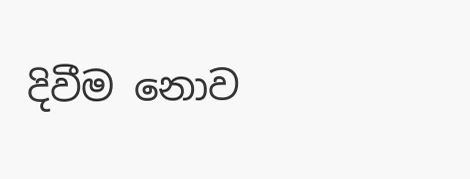දිවීම නොව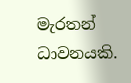මැරතන් ධාවනයකි.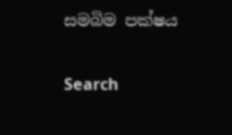සමබිම පක්ෂය

Search